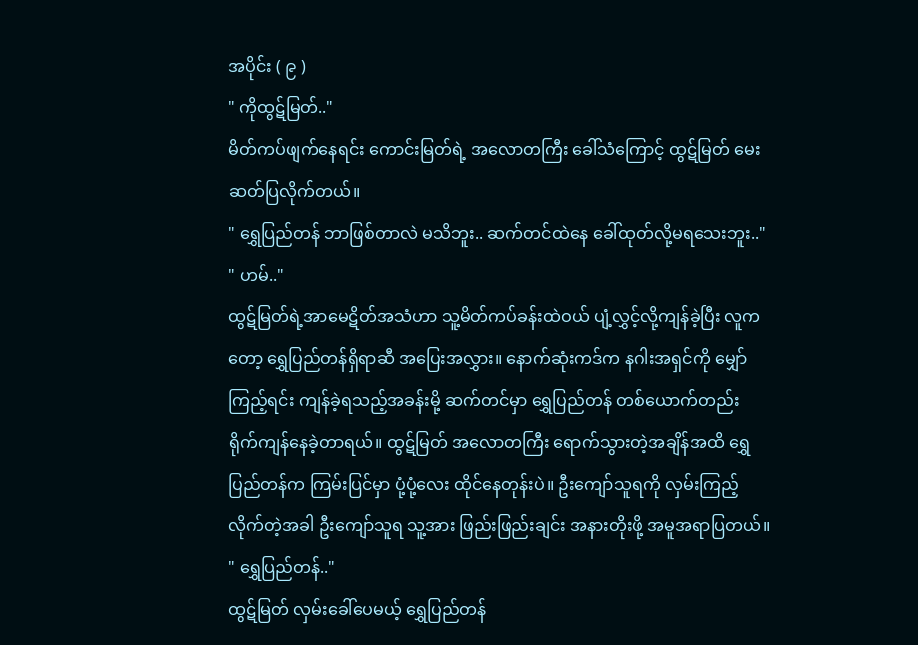အပိုင်း ( ၉ )
" ကိုထွဋ်မြတ်.."
မိတ်ကပ်ဖျက်နေရင်း ကောင်းမြတ်ရဲ့ အလောတကြီး ခေါ်သံကြောင့် ထွဋ်မြတ် မေးဆတ်ပြလိုက်တယ်။
" ရွှေပြည်တန် ဘာဖြစ်တာလဲ မသိဘူး.. ဆက်တင်ထဲနေ ခေါ်ထုတ်လို့မရသေးဘူး.."
" ဟမ်.."
ထွဋ်မြတ်ရဲ့အာမေဋိတ်အသံဟာ သူ့မိတ်ကပ်ခန်းထဲဝယ် ပျံ့လွှင့်လို့ကျန်ခဲ့ပြီး လူကတော့ ရွှေပြည်တန်ရှိရာဆီ အပြေးအလွှား။ နောက်ဆုံးကဒ်က နဂါးအရှင်ကို မျှော်ကြည့်ရင်း ကျန်ခဲ့ရသည့်အခန်းမို့ ဆက်တင်မှာ ရွှေပြည်တန် တစ်ယောက်တည်း ရိုက်ကျန်နေခဲ့တာရယ်။ ထွဋ်မြတ် အလောတကြီး ရောက်သွားတဲ့အချိန်အထိ ရွှေပြည်တန်က ကြမ်းပြင်မှာ ပုံ့ပုံ့လေး ထိုင်နေတုန်းပဲ။ ဦးကျော်သူရကို လှမ်းကြည့်လိုက်တဲ့အခါ ဦးကျော်သူရ သူ့အား ဖြည်းဖြည်းချင်း အနားတိုးဖို့ အမူအရာပြတယ်။
" ရွှေပြည်တန်.."
ထွဋ်မြတ် လှမ်းခေါ်ပေမယ့် ရွှေပြည်တန်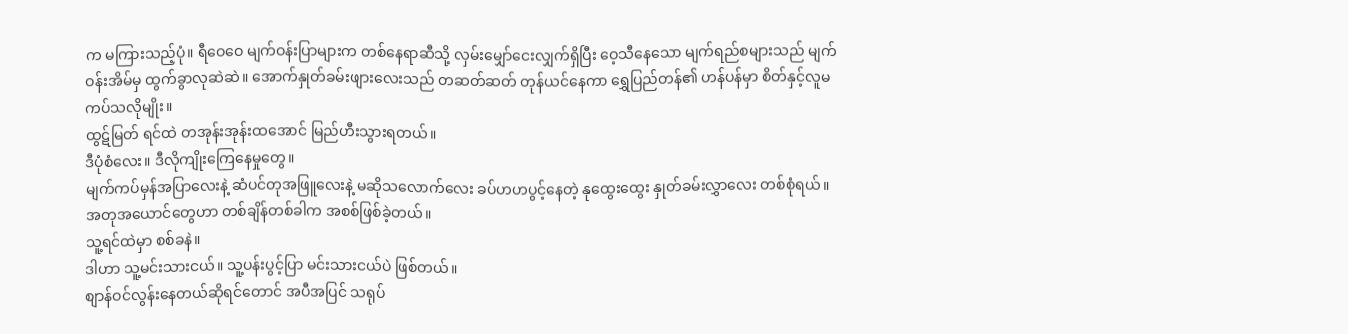က မကြားသည့်ပုံ။ ရီဝေဝေ မျက်ဝန်းပြာများက တစ်နေရာဆီသို့ လှမ်းမျှော်ငေးလျှက်ရှိပြီး ဝေ့သီနေသော မျက်ရည်စများသည် မျက်ဝန်းအိမ်မှ ထွက်ခွာလုဆဲဆဲ။ အောက်နှုတ်ခမ်းဖျားလေးသည် တဆတ်ဆတ် တုန်ယင်နေကာ ရွှေပြည်တန်၏ ဟန်ပန်မှာ စိတ်နှင့်လူမကပ်သလိုမျိုး။
ထွဋ်မြတ် ရင်ထဲ တအုန်းအုန်းထအောင် မြည်ဟီးသွားရတယ်။
ဒီပုံစံလေး။ ဒီလိုကျိုးကြေနေမှုတွေ။
မျက်ကပ်မှန်အပြာလေးနဲ့ ဆံပင်တုအဖြူလေးနဲ့ မဆိုသလောက်လေး ခပ်ဟဟပွင့်နေတဲ့ နုထွေးထွေး နှုတ်ခမ်းလွှာလေး တစ်စုံရယ်။
အတုအယောင်တွေဟာ တစ်ချိန်တစ်ခါက အစစ်ဖြစ်ခဲ့တယ်။
သူ့ရင်ထဲမှာ စစ်ခနဲ။
ဒါဟာ သူ့မင်းသားငယ်။ သူ့ပန်းပွင့်ပြာ မင်းသားငယ်ပဲ ဖြစ်တယ်။
စျာန်ဝင်လွန်းနေတယ်ဆိုရင်တောင် အပီအပြင် သရုပ်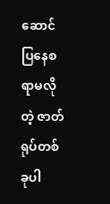ဆောင်ပြနေစရာမလိုတဲ့ ဇာတ်ရုပ်တစ်ခုပါ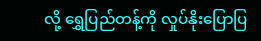လို့ ရွှေပြည်တန့်ကို လှုပ်နိုးပြောပြ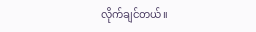လိုက်ချင်တယ်။